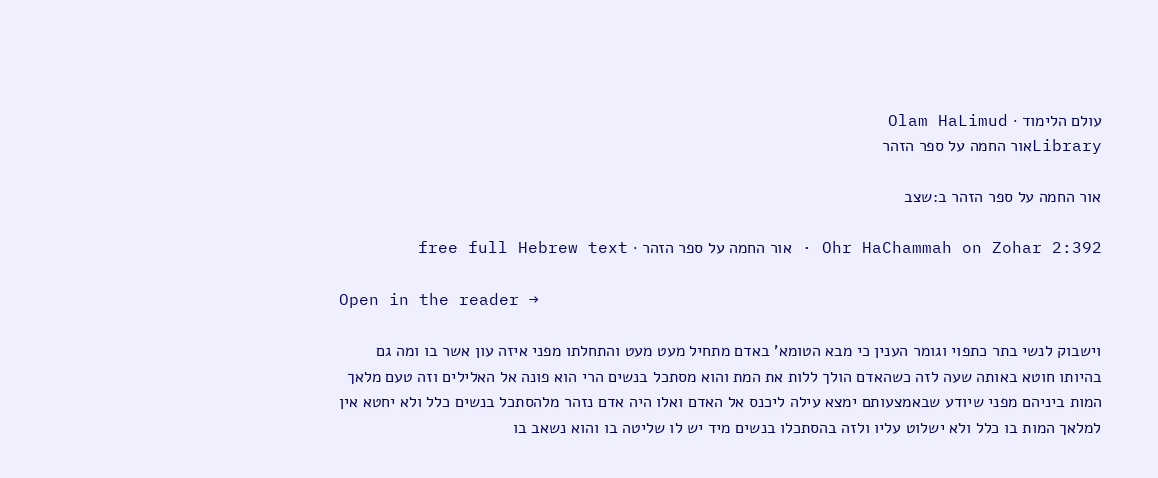עולם הלימוד · Olam HaLimud
Libraryאור החמה על ספר הזהר

אור החמה על ספר הזהר ב:שצב

Ohr HaChammah on Zohar 2:392 · אור החמה על ספר הזהר · free full Hebrew text

Open in the reader →

וישבוק לנשי בתר כתפוי וגומר הענין כי מבא הטומא' באדם מתחיל מעט מעט והתחלתו מפני איזה עון אשר בו ומה גם בהיותו חוטא באותה שעה לזה כשהאדם הולך ללות את המת והוא מסתכל בנשים הרי הוא פונה אל האלילים וזה טעם מלאך המות ביניהם מפני שיודע שבאמצעותם ימצא עילה ליכנס אל האדם ואלו היה אדם נזהר מלהסתכל בנשים כלל ולא יחטא אין למלאך המות בו כלל ולא ישלוט עליו ולזה בהסתכלו בנשים מיד יש לו שליטה בו והוא נשאב בו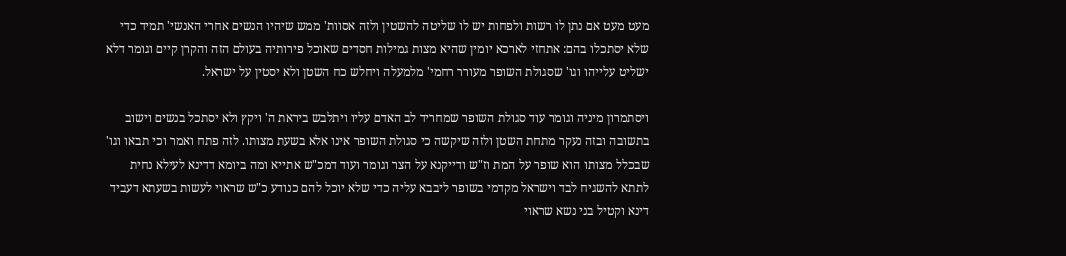מעט מעט אם נתן לו רשות ולפחות יש לו שליטה להשטין ולזה אסוות' ממש שיהיו הנשים אחרי האנשי' תמיד כדי שלא יסתכלו בהם: אתחזי לארכא יומין שהיא מצות גמילות חסדים שאוכל פירותיה בעולם הזה והקרן קיים וגומר דלא ישליט עלייהו וגו' שסגולת השופר מעורר רחמי' מלמעלה ויחלש כח השטן ולא יסטין על ישראל.

ויסתמרון מיניה וגומר עוד סגולת השופר שמחריד לב האדם עליו ויתלבש ביראת ה' ויקץ ולא יסתכל בנשים וישוב בתשובה ובזה נעקר מתחת השטן ולזה שיקשה כי סגולת השופר אינו אלא בשעת מצותו. לזה פתח ואמר וכי תבאו וגו' שבכלל מצותו הוא שופר על המת וז"ש ודייקנא על הצר וגומר ועוד דמכ"ש אתייא ומה ביומא דדינא לעילא נחית לתתא להשגיח לבד וישראל מקדמי בשופר ליבבא עליה כדי שלא יוכל להם כנודע כ"ש שראוי לעשות בשעתא דעביד דינא וקטיל בני נשא שראוי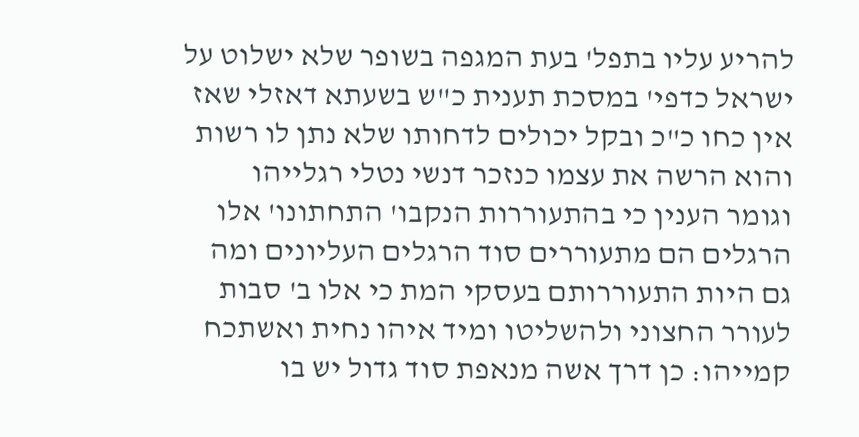להריע עליו בתפל' בעת המגפה בשופר שלא ישלוט על ישראל כדפי' במסכת תענית כ"ש בשעתא דאזלי שאז אין כחו כ"כ ובקל יכולים לדחותו שלא נתן לו רשות והוא הרשה את עצמו כנזכר דנשי נטלי רגלייהו וגומר הענין כי בהתעוררות הנקבו' התחתונו' אלו הרגלים הם מתעוררים סוד הרגלים העליונים ומה גם היות התעוררותם בעסקי המת כי אלו ב' סבות לעורר החצוני ולהשליטו ומיד איהו נחית ואשתכח קמייהו: כן דרך אשה מנאפת סוד גדול יש בו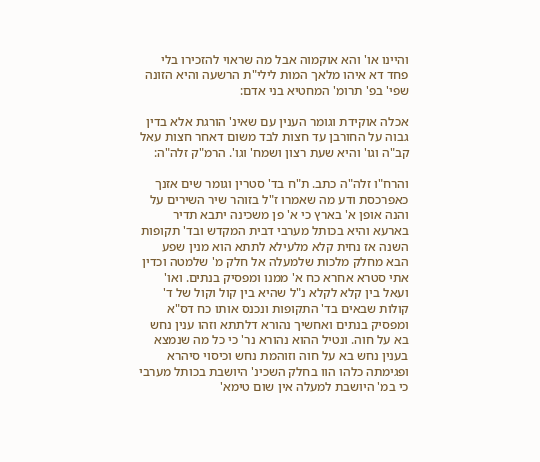והיינו או' והא אוקמוה אבל מה שראוי להזכירו בלי פחד דא איהו מלאך המות לילי"ת הרשעה והיא הזונה שפי' בפ' תרומ' המחטיא בני אדם:

אכלה אוקידת וגומר הענין עם שאינ' הורגת אלא בדין גבוה על החורבן עד חצות לבד משום דאחר חצות עאל קב"ה וגו' והיא שעת רצון ושמח' וגו'. הרמ"ק זלה"ה:

והרח"ו זלה"ה כתב. ת"ח בד' סטרין וגומר שים אזנך כאפרכסת ודע מה שאמרו ז"ל בזוהר שיר השירים על והנה אופן א' בארץ כי א' פן משכינה יתבא תדיר בארעא והיא בכותל מערבי דבית המקדש ובד' תקופות השנה אז נחית קלא מלעילא לתתא הוא מנין שפע הבא מחלק מלכות שלמעלה אל חלק מ' שלמטה וכדין אתי סטרא אחרא כח א' ממנו ומפסיק בנתים. ואו' ועאל בין קלא לקלא נ"ל שהיא בין קול וקול של ד' קולות שבאים בד' התקופות ונכנס אותו כח דס"א ומפסיק בנתים ואחשיך נהורא דלתתא וזהו ענין נחש בא על חוה. ונטיל ההוא נהורא נר' כי כל מה שנמצא בענין נחש בא על חוה וזוהמת נחש וכיסוי סיהרא ופגימתה כלהו הוו בחלק השכינ' היושבת בכותל מערבי כי במ' היושבת למעלה אין שום טימא'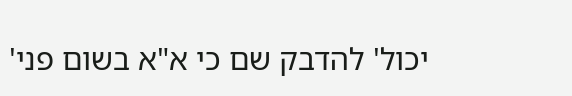יכול' להדבק שם כי א"א בשום פני'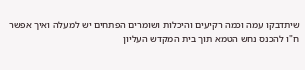שיתדבקו עמה וכמה רקיעים והיכלות ושומרים הפתחים יש למעלה ואיך אפשר ח"ו להכנס נחש הטמא תוך בית המקדש העליון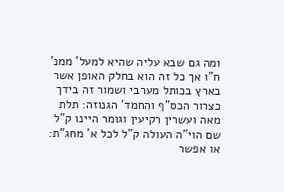ומה גם שבא עליה שהיא למעל' ממנ' ח"ו אך כל זה הוא בחלק האופן אשר בארץ בכותל מערבי ושמור זה בידך כצרור הכס"ף והחמד' הגנוזה: תלת מאה ועשרין רקיעין וגומר היינו ק"ל שם הוי"ה העולה ק"ל לכל א' מחג"ת: או אפשר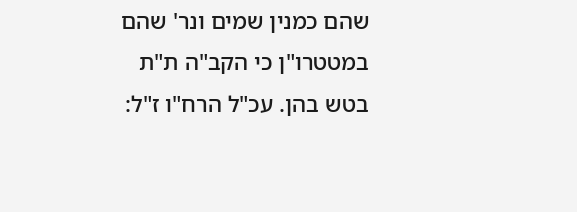שהם כמנין שמים ונר' שהם במטטרו"ן כי הקב"ה ת"ת בטש בהן. עכ"ל הרח"ו ז"ל: